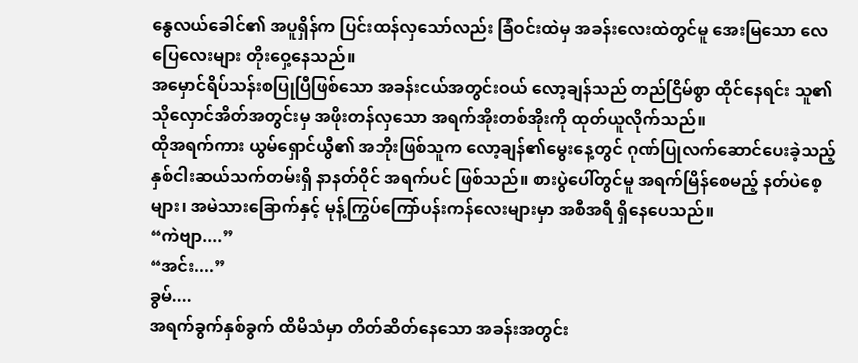နွေလယ်ခေါင်၏ အပူရှိန်က ပြင်းထန်လှသော်လည်း ခြံဝင်းထဲမှ အခန်းလေးထဲတွင်မူ အေးမြသော လေပြေလေးများ တိုးဝှေ့နေသည်။
အမှောင်ရိပ်သန်းစပြုပြီဖြစ်သော အခန်းငယ်အတွင်းဝယ် လော့ချန်သည် တည်ငြိမ်စွာ ထိုင်နေရင်း သူ၏သိုလှောင်အိတ်အတွင်းမှ အဖိုးတန်လှသော အရက်အိုးတစ်အိုးကို ထုတ်ယူလိုက်သည်။
ထိုအရက်ကား ယွမ်ရှောင်ယွီ၏ အဘိုးဖြစ်သူက လော့ချန်၏မွေးနေ့တွင် ဂုဏ်ပြုလက်ဆောင်ပေးခဲ့သည့် နှစ်ငါးဆယ်သက်တမ်းရှိ နာနတ်ဝိုင် အရက်ပင် ဖြစ်သည်။ စားပွဲပေါ်တွင်မူ အရက်မြိန်စေမည့် နတ်ပဲစေ့များ၊ အမဲသားခြောက်နှင့် မုန့်ကြွပ်ကြော်ပန်းကန်လေးများမှာ အစီအရီ ရှိနေပေသည်။
“ကဲဗျာ....”
“အင်း....”
ခွမ်....
အရက်ခွက်နှစ်ခွက် ထိမိသံမှာ တိတ်ဆိတ်နေသော အခန်းအတွင်း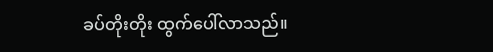ခပ်တိုးတိုး ထွက်ပေါ်လာသည်။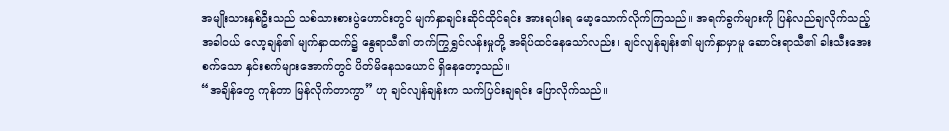အမျိုးသားနှစ်ဦးသည် သစ်သားစားပွဲဟောင်းတွင် မျက်နှာချင်းဆိုင်ထိုင်ရင်း အားရပါးရ မော့သောက်လိုက်ကြသည်။ အရက်ခွက်များကို ပြန်လည်ချလိုက်သည့်အခါဝယ် လော့ချန်၏ မျက်နှာထက်၌ နွေရာသီ၏ တက်ကြွရွှင်လန်းမှုတို့ အရိပ်ထင်နေသော်လည်း၊ ချင်လျန်ချန်း၏ မျက်နှာမှာမူ ဆောင်းရာသီ၏ ခါးသီးအေးစက်သော နှင်းစက်များအောက်တွင် ပိတ်မိနေသယောင် ရှိနေတော့သည်။
“အချိန်တွေ ကုန်တာ မြန်လိုက်တာကွာ” ဟု ချင်လျန်ချန်းက သက်ပြင်းချရင်း ပြောလိုက်သည်။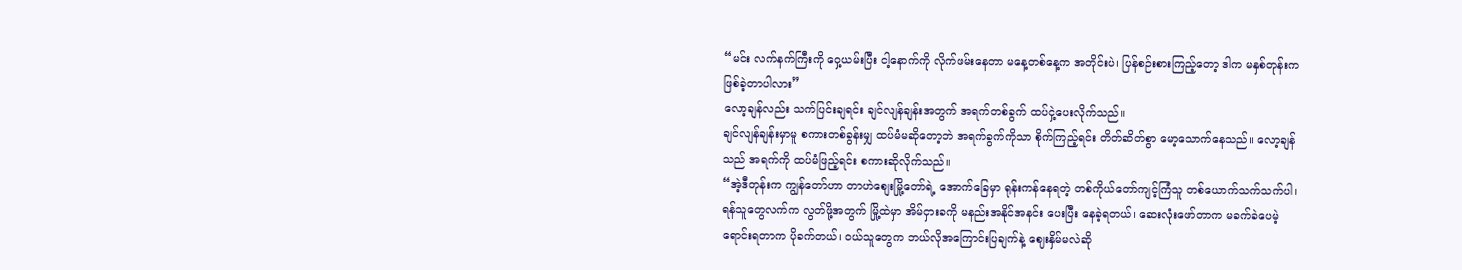“မင်း လက်နက်ကြီးကို ဝှေ့ယမ်းပြီး ငါ့နောက်ကို လိုက်ဖမ်းနေတာ မနေ့တစ်နေ့က အတိုင်းပဲ၊ ပြန်စဉ်းစားကြည့်တော့ ဒါက မနှစ်တုန်းက ဖြစ်ခဲ့တာပါလား”
လော့ချန်လည်း သက်ပြင်းချရင်း ချင်လျန်ချန်းအတွက် အရက်တစ်ခွက် ထပ်ငှဲ့ပေးလိုက်သည်။
ချင်လျန်ချန်းမှာမူ စကားတစ်ခွန်းမျှ ထပ်မံမဆိုတော့ဘဲ အရက်ခွက်ကိုသာ စိုက်ကြည့်ရင်း တိတ်ဆိတ်စွာ မော့သောက်နေသည်။ လော့ချန်သည် အရက်ကို ထပ်မံဖြည့်ရင်း စကားဆိုလိုက်သည်။
“အဲ့ဒီတုန်းက ကျွန်တော်ဟာ တာဟဲစျေးမြို့တော်ရဲ့ အောက်ခြေမှာ ရုန်းကန်နေရတဲ့ တစ်ကိုယ်တော်ကျင့်ကြံသူ တစ်ယောက်သက်သက်ပါ၊ ရန်သူတွေလက်က လွတ်ဖို့အတွက် မြို့ထဲမှာ အိမ်ငှားခကို မနည်းအနိုင်အနင်း ပေးပြီး နေခဲ့ရတယ်၊ ဆေးလုံးဖော်တာက မခက်ခဲပေမဲ့ ရောင်းရတာက ပိုခက်တယ်၊ ဝယ်သူတွေက ဘယ်လိုအကြောင်းပြချက်နဲ့ ဈေးနှိမ်မလဲဆို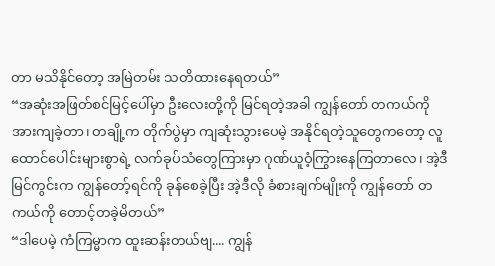တာ မသိနိုင်တော့ အမြဲတမ်း သတိထားနေရတယ်”
“အဆုံးအဖြတ်စင်မြင့်ပေါ်မှာ ဦးလေးတို့ကို မြင်ရတဲ့အခါ ကျွန်တော် တကယ်ကို အားကျခဲ့တာ၊ တချို့က တိုက်ပွဲမှာ ကျဆုံးသွားပေမဲ့ အနိုင်ရတဲ့သူတွေကတော့ လူထောင်ပေါင်းများစွာရဲ့ လက်ခုပ်သံတွေကြားမှာ ဂုဏ်ယူဝံ့ကြွားနေကြတာလေ၊ အဲ့ဒီမြင်ကွင်းက ကျွန်တော့်ရင်ကို ခုန်စေခဲ့ပြီး အဲ့ဒီလို ခံစားချက်မျိုးကို ကျွန်တော် တကယ်ကို တောင့်တခဲ့မိတယ်”
“ဒါပေမဲ့ ကံကြမ္မာက ထူးဆန်းတယ်ဗျ.... ကျွန်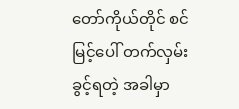တော်ကိုယ်တိုင် စင်မြင့်ပေါ် တက်လှမ်းခွင့်ရတဲ့ အခါမှာ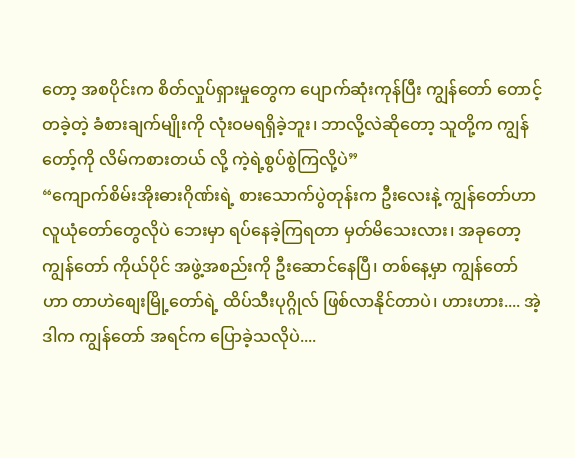တော့ အစပိုင်းက စိတ်လှုပ်ရှားမှုတွေက ပျောက်ဆုံးကုန်ပြီး ကျွန်တော် တောင့်တခဲ့တဲ့ ခံစားချက်မျိုးကို လုံးဝမရရှိခဲ့ဘူး၊ ဘာလို့လဲဆိုတော့ သူတို့က ကျွန်တော့်ကို လိမ်ကစားတယ် လို့ ကဲ့ရဲ့စွပ်စွဲကြလို့ပဲ”
“ကျောက်စိမ်းအိုးဓားဂိုဏ်းရဲ့ စားသောက်ပွဲတုန်းက ဦးလေးနဲ့ ကျွန်တော်ဟာ လူယုံတော်တွေလိုပဲ ဘေးမှာ ရပ်နေခဲ့ကြရတာ မှတ်မိသေးလား၊ အခုတော့ ကျွန်တော် ကိုယ်ပိုင် အဖွဲ့အစည်းကို ဦးဆောင်နေပြီ၊ တစ်နေ့မှာ ကျွန်တော်ဟာ တာဟဲစျေးမြို့တော်ရဲ့ ထိပ်သီးပုဂ္ဂိုလ် ဖြစ်လာနိုင်တာပဲ၊ ဟားဟား.... အဲ့ဒါက ကျွန်တော် အရင်က ပြောခဲ့သလိုပဲ....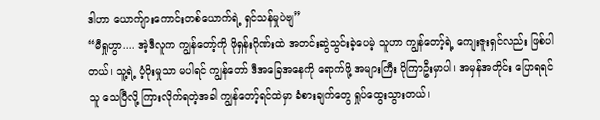ဒါဟာ ယောက်ျားကောင်းတစ်ယောက်ရဲ့ ရှင်သန်မှုပဲဗျ”
“မီရှုဟွာ.... အဲ့ဒီလူက ကျွန်တော့်ကို ဖိုရှန်းဂိုဏ်းထဲ အတင်းဆွဲသွင်းခဲ့ပေမဲ့ သူဟာ ကျွန်တော့်ရဲ့ ကျေးဇူးရှင်လည်း ဖြစ်ပါတယ်၊ သူ့ရဲ့ ပံ့ပိုးမှုသာ မပါရင် ကျွန်တော် ဒီအခြေအနေကို ရောက်ဖို့ အများကြီး ပိုကြာဦးမှာပါ၊ အမှန်အတိုင်း ပြောရရင် သူ သေပြီလို့ ကြားလိုက်ရတဲ့အခါ ကျွန်တော့်ရင်ထဲမှာ ခံစားချက်တွေ ရှုပ်ထွေးသွားတယ်၊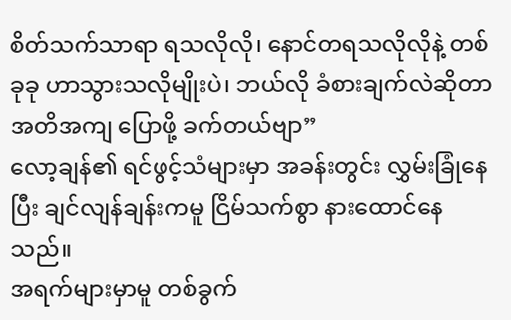စိတ်သက်သာရာ ရသလိုလို၊ နောင်တရသလိုလိုနဲ့ တစ်ခုခု ဟာသွားသလိုမျိုးပဲ၊ ဘယ်လို ခံစားချက်လဲဆိုတာ အတိအကျ ပြောဖို့ ခက်တယ်ဗျာ”
လော့ချန်၏ ရင်ဖွင့်သံများမှာ အခန်းတွင်း လွှမ်းခြုံနေပြီး ချင်လျန်ချန်းကမူ ငြိမ်သက်စွာ နားထောင်နေသည်။
အရက်များမှာမူ တစ်ခွက်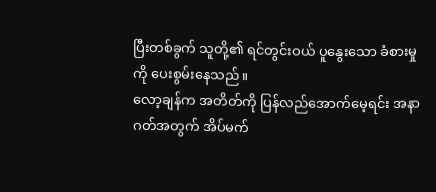ပြီးတစ်ခွက် သူတို့၏ ရင်တွင်းဝယ် ပူနွေးသော ခံစားမှုကို ပေးစွမ်းနေသည်။
လော့ချန်က အတိတ်ကို ပြန်လည်အောက်မေ့ရင်း အနာဂတ်အတွက် အိပ်မက်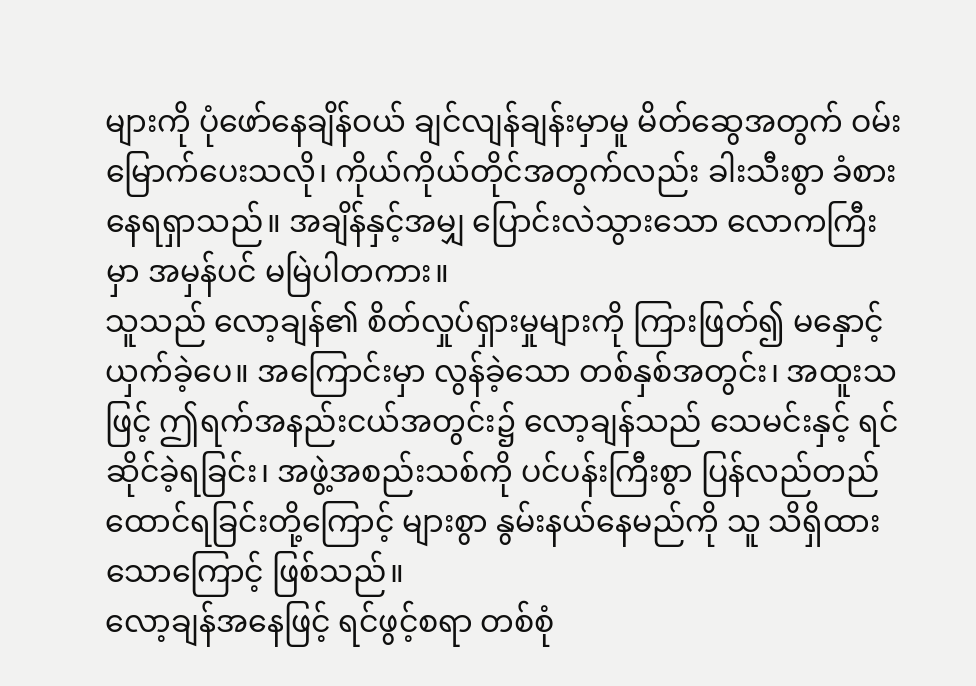များကို ပုံဖော်နေချိန်ဝယ် ချင်လျန်ချန်းမှာမူ မိတ်ဆွေအတွက် ဝမ်းမြောက်ပေးသလို၊ ကိုယ်ကိုယ်တိုင်အတွက်လည်း ခါးသီးစွာ ခံစားနေရရှာသည်။ အချိန်နှင့်အမျှ ပြောင်းလဲသွားသော လောကကြီးမှာ အမှန်ပင် မမြဲပါတကား။
သူသည် လော့ချန်၏ စိတ်လှုပ်ရှားမှုများကို ကြားဖြတ်၍ မနှောင့်ယှက်ခဲ့ပေ။ အကြောင်းမှာ လွန်ခဲ့သော တစ်နှစ်အတွင်း၊ အထူးသဖြင့် ဤရက်အနည်းငယ်အတွင်း၌ လော့ချန်သည် သေမင်းနှင့် ရင်ဆိုင်ခဲ့ရခြင်း၊ အဖွဲ့အစည်းသစ်ကို ပင်ပန်းကြီးစွာ ပြန်လည်တည်ထောင်ရခြင်းတို့ကြောင့် များစွာ နွမ်းနယ်နေမည်ကို သူ သိရှိထားသောကြောင့် ဖြစ်သည်။
လော့ချန်အနေဖြင့် ရင်ဖွင့်စရာ တစ်စုံ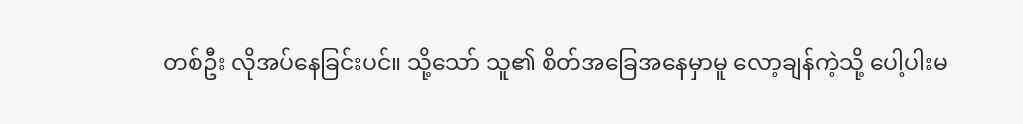တစ်ဦး လိုအပ်နေခြင်းပင်။ သို့သော် သူ၏ စိတ်အခြေအနေမှာမူ လော့ချန်ကဲ့သို့ ပေါ့ပါးမ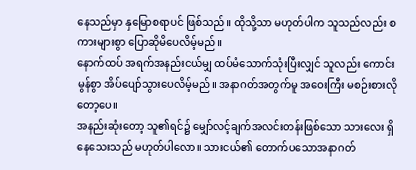နေသည်မှာ နှမြောစရာပင် ဖြစ်သည်။ ထိုသို့သာ မဟုတ်ပါက သူသည်လည်း စကားများစွာ ပြောဆိုမိပေလိမ့်မည်။
နောက်ထပ် အရက်အနည်းငယ်မျှ ထပ်မံသောက်သုံးပြီးလျှင် သူလည်း ကောင်းမွန်စွာ အိပ်ပျော်သွားပေလိမ့်မည်။ အနာဂတ်အတွက်မူ အဝေးကြီး မစဉ်းစားလိုတော့ပေ။
အနည်းဆုံးတော့ သူ၏ရင်၌ မျှော်လင့်ချက်အလင်းတန်းဖြစ်သော သားလေး ရှိနေသေးသည် မဟုတ်ပါလော။ သားငယ်၏ တောက်ပသောအနာဂတ်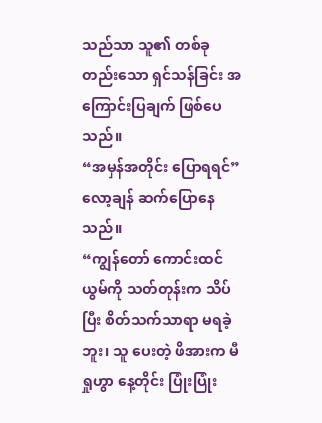သည်သာ သူ၏ တစ်ခုတည်းသော ရှင်သန်ခြင်း အကြောင်းပြချက် ဖြစ်ပေသည်။
“အမှန်အတိုင်း ပြောရရင်”
လော့ချန် ဆက်ပြောနေသည်။
“ကျွန်တော် ကောင်းထင်ယွမ်ကို သတ်တုန်းက သိပ်ပြီး စိတ်သက်သာရာ မရခဲ့ဘူး၊ သူ ပေးတဲ့ ဖိအားက မီရှုဟွာ နေ့တိုင်း ပြုံးပြုံး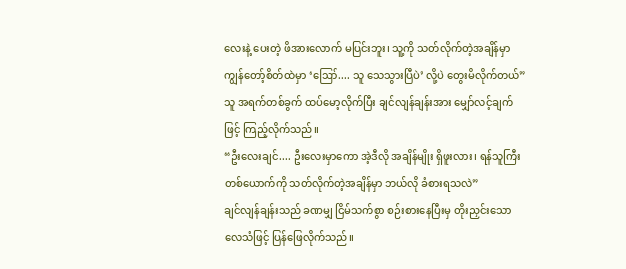လေးနဲ့ ပေးတဲ့ ဖိအားလောက် မပြင်းဘူး၊ သူ့ကို သတ်လိုက်တဲ့အချိန်မှာ ကျွန်တော့်စိတ်ထဲမှာ ‘ဪ.... သူ သေသွားပြီပဲ’ လို့ပဲ တွေးမိလိုက်တယ်”
သူ အရက်တစ်ခွက် ထပ်မော့လိုက်ပြီး ချင်လျန်ချန်းအား မျှော်လင့်ချက်ဖြင့် ကြည့်လိုက်သည်။
“ဦးလေးချင်.... ဦးလေးမှာကော အဲ့ဒီလို အချိန်မျိုး ရှိဖူးလား၊ ရန်သူကြီးတစ်ယောက်ကို သတ်လိုက်တဲ့အချိန်မှာ ဘယ်လို ခံစားရသလဲ”
ချင်လျန်ချန်းသည် ခဏမျှ ငြိမ်သက်စွာ စဉ်းစားနေပြီးမှ တိုးညှင်းသော လေသံဖြင့် ပြန်ဖြေလိုက်သည်။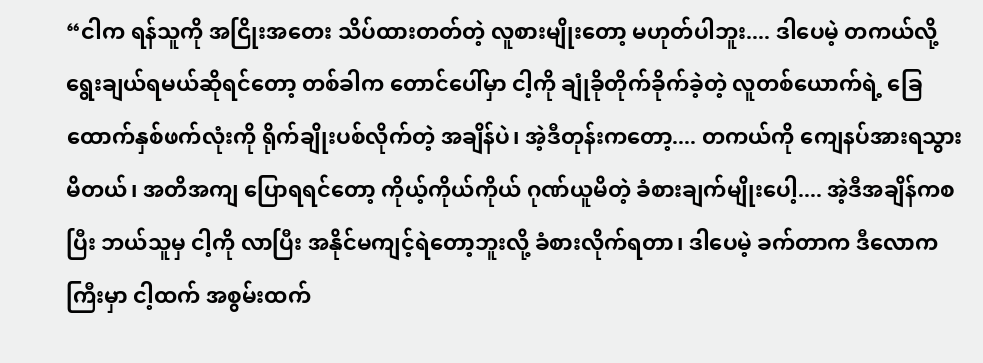“ငါက ရန်သူကို အငြိုးအတေး သိပ်ထားတတ်တဲ့ လူစားမျိုးတော့ မဟုတ်ပါဘူး.... ဒါပေမဲ့ တကယ်လို့ ရွေးချယ်ရမယ်ဆိုရင်တော့ တစ်ခါက တောင်ပေါ်မှာ ငါ့ကို ချုံခိုတိုက်ခိုက်ခဲ့တဲ့ လူတစ်ယောက်ရဲ့ ခြေထောက်နှစ်ဖက်လုံးကို ရိုက်ချိုးပစ်လိုက်တဲ့ အချိန်ပဲ၊ အဲ့ဒီတုန်းကတော့.... တကယ်ကို ကျေနပ်အားရသွားမိတယ်၊ အတိအကျ ပြောရရင်တော့ ကိုယ့်ကိုယ်ကိုယ် ဂုဏ်ယူမိတဲ့ ခံစားချက်မျိုးပေါ့.... အဲ့ဒီအချိန်ကစပြီး ဘယ်သူမှ ငါ့ကို လာပြီး အနိုင်မကျင့်ရဲတော့ဘူးလို့ ခံစားလိုက်ရတာ၊ ဒါပေမဲ့ ခက်တာက ဒီလောကကြီးမှာ ငါ့ထက် အစွမ်းထက်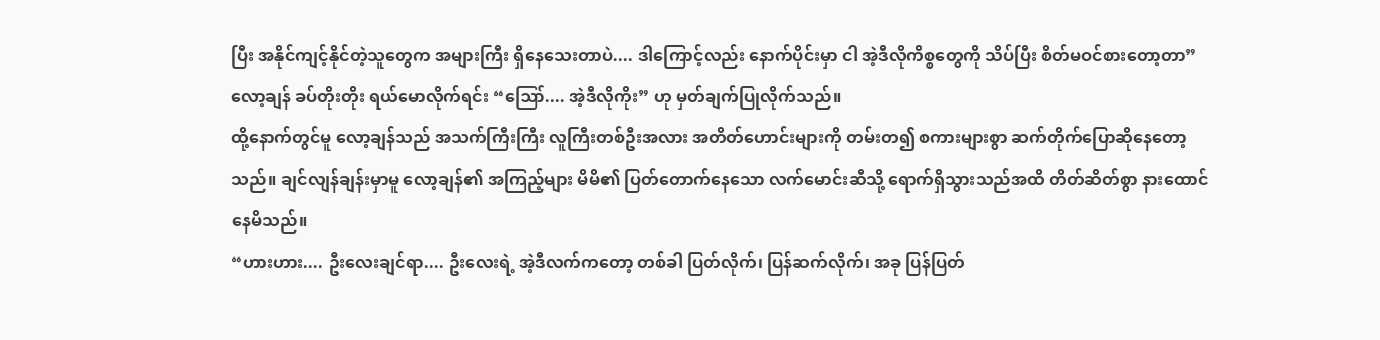ပြီး အနိုင်ကျင့်နိုင်တဲ့သူတွေက အများကြီး ရှိနေသေးတာပဲ.... ဒါကြောင့်လည်း နောက်ပိုင်းမှာ ငါ အဲ့ဒီလိုကိစ္စတွေကို သိပ်ပြီး စိတ်မဝင်စားတော့တာ”
လော့ချန် ခပ်တိုးတိုး ရယ်မောလိုက်ရင်း “ဪ.... အဲ့ဒီလိုကိုး” ဟု မှတ်ချက်ပြုလိုက်သည်။
ထို့နောက်တွင်မူ လော့ချန်သည် အသက်ကြီးကြီး လူကြီးတစ်ဦးအလား အတိတ်ဟောင်းများကို တမ်းတ၍ စကားများစွာ ဆက်တိုက်ပြောဆိုနေတော့သည်။ ချင်လျန်ချန်းမှာမူ လော့ချန်၏ အကြည့်များ မိမိ၏ ပြတ်တောက်နေသော လက်မောင်းဆီသို့ ရောက်ရှိသွားသည်အထိ တိတ်ဆိတ်စွာ နားထောင်နေမိသည်။
“ဟားဟား.... ဦးလေးချင်ရာ.... ဦးလေးရဲ့ အဲ့ဒီလက်ကတော့ တစ်ခါ ပြတ်လိုက်၊ ပြန်ဆက်လိုက်၊ အခု ပြန်ပြတ်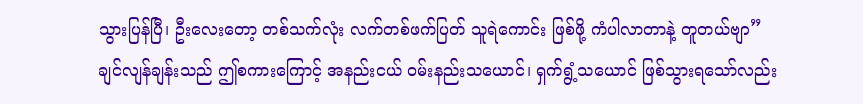သွားပြန်ပြီ၊ ဦးလေးတော့ တစ်သက်လုံး လက်တစ်ဖက်ပြတ် သူရဲကောင်း ဖြစ်ဖို့ ကံပါလာတာနဲ့ တူတယ်ဗျာ”
ချင်လျန်ချန်းသည် ဤစကားကြောင့် အနည်းငယ် ဝမ်းနည်းသယောင်၊ ရှက်ရွံ့သယောင် ဖြစ်သွားရသော်လည်း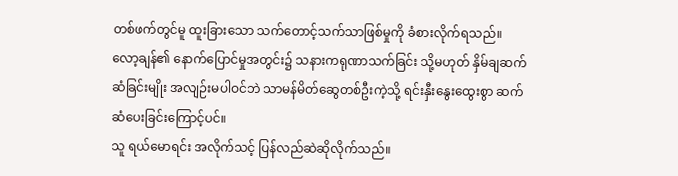တစ်ဖက်တွင်မူ ထူးခြားသော သက်တောင့်သက်သာဖြစ်မှုကို ခံစားလိုက်ရသည်။
လော့ချန်၏ နောက်ပြောင်မှုအတွင်း၌ သနားကရုဏာသက်ခြင်း သို့မဟုတ် နှိမ်ချဆက်ဆံခြင်းမျိုး အလျဉ်းမပါဝင်ဘဲ သာမန်မိတ်ဆွေတစ်ဦးကဲ့သို့ ရင်းနှီးနွေးထွေးစွာ ဆက်ဆံပေးခြင်းကြောင့်ပင်။
သူ ရယ်မောရင်း အလိုက်သင့် ပြန်လည်ဆဲဆိုလိုက်သည်။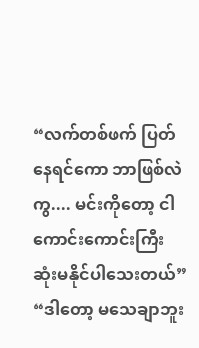“လက်တစ်ဖက် ပြတ်နေရင်ကော ဘာဖြစ်လဲကွ.... မင်းကိုတော့ ငါ ကောင်းကောင်းကြီး ဆုံးမနိုင်ပါသေးတယ်”
“ဒါတော့ မသေချာဘူး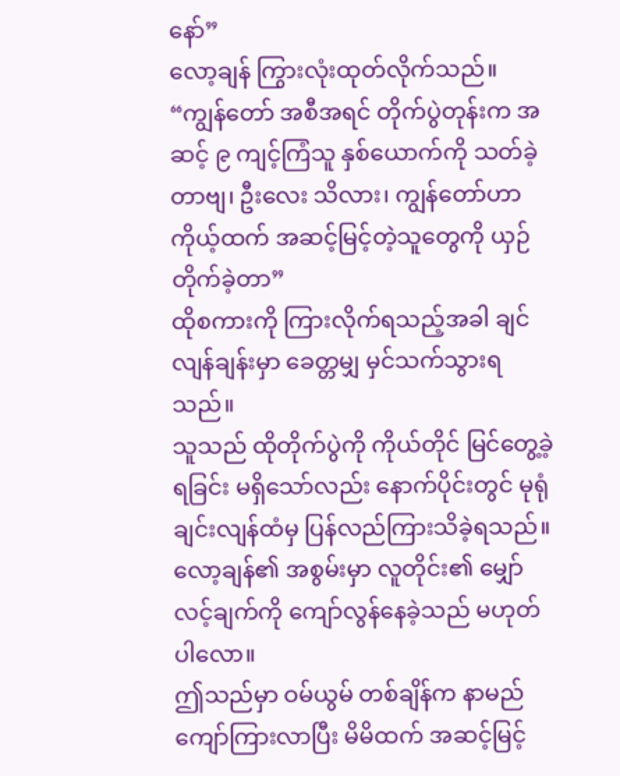နော်”
လော့ချန် ကြွားလုံးထုတ်လိုက်သည်။
“ကျွန်တော် အစီအရင် တိုက်ပွဲတုန်းက အဆင့် ၉ ကျင့်ကြံသူ နှစ်ယောက်ကို သတ်ခဲ့တာဗျ၊ ဦးလေး သိလား၊ ကျွန်တော်ဟာ ကိုယ့်ထက် အဆင့်မြင့်တဲ့သူတွေကို ယှဉ်တိုက်ခဲ့တာ”
ထိုစကားကို ကြားလိုက်ရသည့်အခါ ချင်လျန်ချန်းမှာ ခေတ္တမျှ မှင်သက်သွားရသည်။
သူသည် ထိုတိုက်ပွဲကို ကိုယ်တိုင် မြင်တွေ့ခဲ့ရခြင်း မရှိသော်လည်း နောက်ပိုင်းတွင် မုရုံချင်းလျန်ထံမှ ပြန်လည်ကြားသိခဲ့ရသည်။
လော့ချန်၏ အစွမ်းမှာ လူတိုင်း၏ မျှော်လင့်ချက်ကို ကျော်လွန်နေခဲ့သည် မဟုတ်ပါလော။
ဤသည်မှာ ဝမ်ယွမ် တစ်ချိန်က နာမည်ကျော်ကြားလာပြီး မိမိထက် အဆင့်မြင့်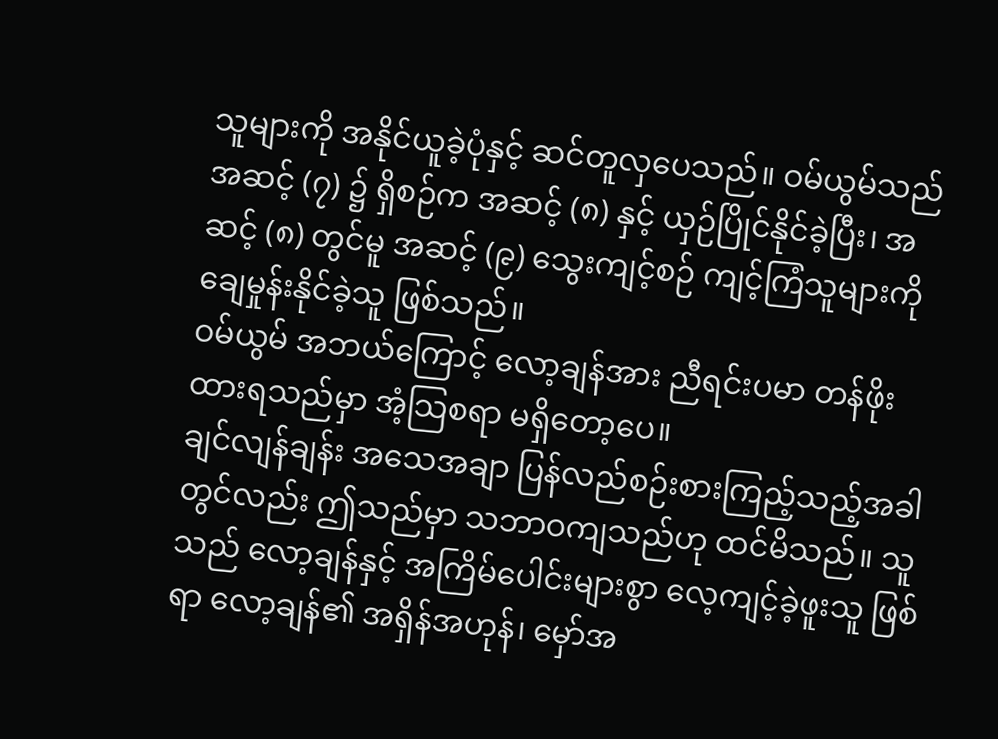သူများကို အနိုင်ယူခဲ့ပုံနှင့် ဆင်တူလှပေသည်။ ဝမ်ယွမ်သည် အဆင့် (၇) ၌ ရှိစဉ်က အဆင့် (၈) နှင့် ယှဉ်ပြိုင်နိုင်ခဲ့ပြီး၊ အဆင့် (၈) တွင်မူ အဆင့် (၉) သွေးကျင့်စဉ် ကျင့်ကြံသူများကို ချေမှုန်းနိုင်ခဲ့သူ ဖြစ်သည်။
ဝမ်ယွမ် အဘယ်ကြောင့် လော့ချန်အား ညီရင်းပမာ တန်ဖိုးထားရသည်မှာ အံ့သြစရာ မရှိတော့ပေ။
ချင်လျန်ချန်း အသေအချာ ပြန်လည်စဉ်းစားကြည့်သည့်အခါတွင်လည်း ဤသည်မှာ သဘာဝကျသည်ဟု ထင်မိသည်။ သူသည် လော့ချန်နှင့် အကြိမ်ပေါင်းများစွာ လေ့ကျင့်ခဲ့ဖူးသူ ဖြစ်ရာ လော့ချန်၏ အရှိန်အဟုန်၊ မှော်အ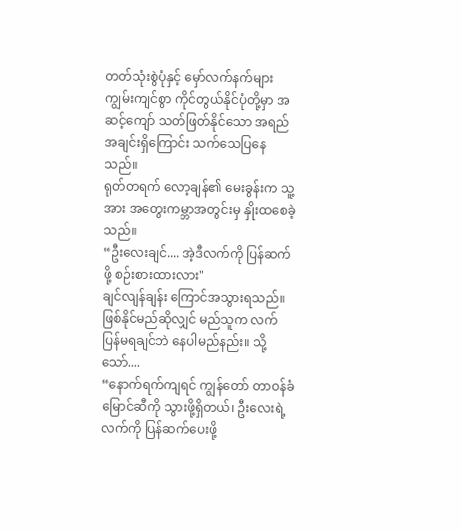တတ်သုံးစွဲပုံနှင့် မှော်လက်နက်များ ကျွမ်းကျင်စွာ ကိုင်တွယ်နိုင်ပုံတို့မှာ အဆင့်ကျော် သတ်ဖြတ်နိုင်သော အရည်အချင်းရှိကြောင်း သက်သေပြနေသည်။
ရုတ်တရက် လော့ချန်၏ မေးခွန်းက သူ့အား အတွေးကမ္ဘာအတွင်းမှ နှိုးထစေခဲ့သည်။
“ဦးလေးချင်.... အဲ့ဒီလက်ကို ပြန်ဆက်ဖို့ စဉ်းစားထားလား"
ချင်လျန်ချန်း ကြောင်အသွားရသည်။ ဖြစ်နိုင်မည်ဆိုလျှင် မည်သူက လက်ပြန်မရချင်ဘဲ နေပါမည်နည်း။ သို့သော်....
“နောက်ရက်ကျရင် ကျွန်တော် တာဝန်ခံမြောင်ဆီကို သွားဖို့ရှိတယ်၊ ဦးလေးရဲ့ လက်ကို ပြန်ဆက်ပေးဖို့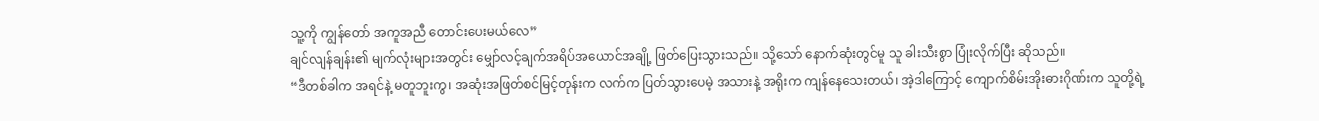သူ့ကို ကျွန်တော် အကူအညီ တောင်းပေးမယ်လေ”
ချင်လျန်ချန်း၏ မျက်လုံးများအတွင်း မျှော်လင့်ချက်အရိပ်အယောင်အချို့ ဖြတ်ပြေးသွားသည်။ သို့သော် နောက်ဆုံးတွင်မူ သူ ခါးသီးစွာ ပြုံးလိုက်ပြီး ဆိုသည်။
“ဒီတစ်ခါက အရင်နဲ့ မတူဘူးကွ၊ အဆုံးအဖြတ်စင်မြင့်တုန်းက လက်က ပြတ်သွားပေမဲ့ အသားနဲ့ အရိုးက ကျန်နေသေးတယ်၊ အဲ့ဒါကြောင့် ကျောက်စိမ်းအိုးဓားဂိုဏ်းက သူတို့ရဲ့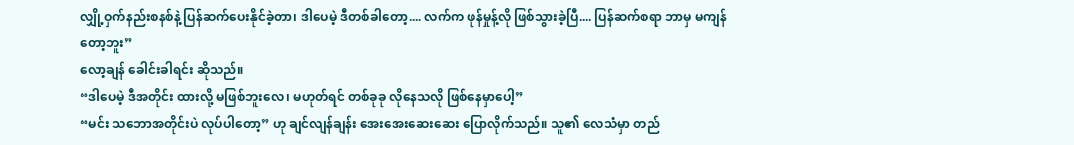လျှို့ဝှက်နည်းစနစ်နဲ့ ပြန်ဆက်ပေးနိုင်ခဲ့တာ၊ ဒါပေမဲ့ ဒီတစ်ခါတော့.... လက်က ဖုန်မှုန့်လို ဖြစ်သွားခဲ့ပြီ.... ပြန်ဆက်စရာ ဘာမှ မကျန်တော့ဘူး”
လော့ချန် ခေါင်းခါရင်း ဆိုသည်။
“ဒါပေမဲ့ ဒီအတိုင်း ထားလို့ မဖြစ်ဘူးလေ၊ မဟုတ်ရင် တစ်ခုခု လိုနေသလို ဖြစ်နေမှာပေါ့”
“မင်း သဘောအတိုင်းပဲ လုပ်ပါတော့” ဟု ချင်လျန်ချန်း အေးအေးဆေးဆေး ပြောလိုက်သည်။ သူ၏ လေသံမှာ တည်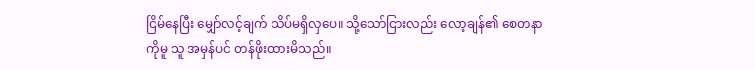ငြိမ်နေပြီး မျှော်လင့်ချက် သိပ်မရှိလှပေ။ သို့သော်ငြားလည်း လော့ချန်၏ စေတနာကိုမူ သူ အမှန်ပင် တန်ဖိုးထားမိသည်။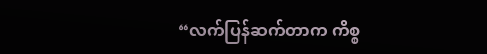“လက်ပြန်ဆက်တာက ကိစ္စ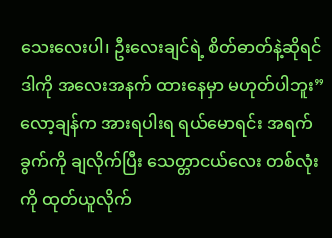သေးလေးပါ၊ ဦးလေးချင်ရဲ့ စိတ်ဓာတ်နဲ့ဆိုရင် ဒါကို အလေးအနက် ထားနေမှာ မဟုတ်ပါဘူး”
လော့ချန်က အားရပါးရ ရယ်မောရင်း အရက်ခွက်ကို ချလိုက်ပြီး သေတ္တာငယ်လေး တစ်လုံးကို ထုတ်ယူလိုက်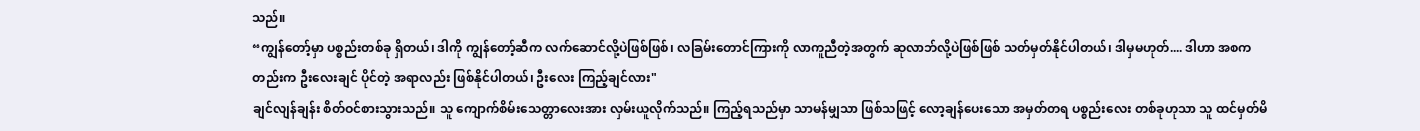သည်။
“ကျွန်တော့်မှာ ပစ္စည်းတစ်ခု ရှိတယ်၊ ဒါကို ကျွန်တော့်ဆီက လက်ဆောင်လို့ပဲဖြစ်ဖြစ်၊ လခြမ်းတောင်ကြားကို လာကူညီတဲ့အတွက် ဆုလာဘ်လို့ပဲဖြစ်ဖြစ် သတ်မှတ်နိုင်ပါတယ်၊ ဒါမှမဟုတ်.... ဒါဟာ အစကတည်းက ဦးလေးချင် ပိုင်တဲ့ အရာလည်း ဖြစ်နိုင်ပါတယ်၊ ဦးလေး ကြည့်ချင်လား"
ချင်လျန်ချန်း စိတ်ဝင်စားသွားသည်။ သူ ကျောက်စိမ်းသေတ္တာလေးအား လှမ်းယူလိုက်သည်။ ကြည့်ရသည်မှာ သာမန်မျှသာ ဖြစ်သဖြင့် လော့ချန်ပေးသော အမှတ်တရ ပစ္စည်းလေး တစ်ခုဟုသာ သူ ထင်မှတ်မိ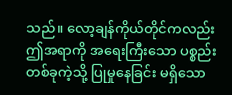သည်။ လော့ချန်ကိုယ်တိုင်ကလည်း ဤအရာကို အရေးကြီးသော ပစ္စည်းတစ်ခုကဲ့သို့ ပြုမှုနေခြင်း မရှိသော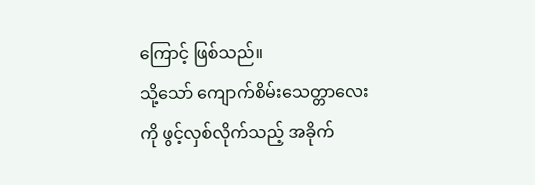ကြောင့် ဖြစ်သည်။
သို့သော် ကျောက်စိမ်းသေတ္တာလေးကို ဖွင့်လှစ်လိုက်သည့် အခိုက်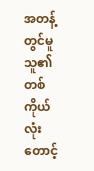အတန့်တွင်မူ သူ၏ တစ်ကိုယ်လုံး တောင့်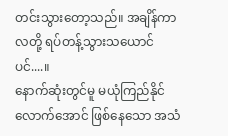တင်းသွားတော့သည်။ အချိန်ကာလတို့ ရပ်တန့်သွားသယောင်ပင်....။
နောက်ဆုံးတွင်မူ မယုံကြည်နိုင်လောက်အောင် ဖြစ်နေသော အသံ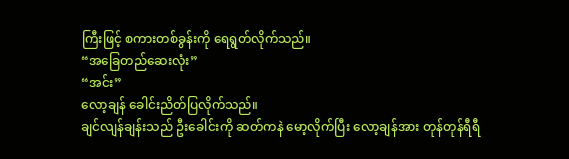ကြီးဖြင့် စကားတစ်ခွန်းကို ရေရွတ်လိုက်သည်။
“အခြေတည်ဆေးလုံး”
“အင်း”
လော့ချန် ခေါင်းညိတ်ပြလိုက်သည်။
ချင်လျန်ချန်းသည် ဦးခေါင်းကို ဆတ်ကနဲ မော့လိုက်ပြီး လော့ချန်အား တုန်တုန်ရီရီ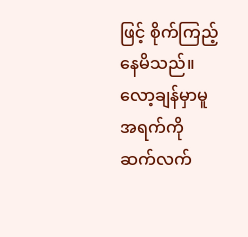ဖြင့် စိုက်ကြည့်နေမိသည်။
လော့ချန်မှာမူ အရက်ကို ဆက်လက်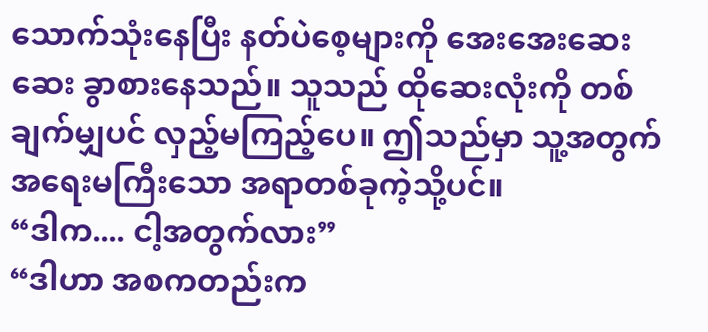သောက်သုံးနေပြီး နတ်ပဲစေ့များကို အေးအေးဆေးဆေး ခွာစားနေသည်။ သူသည် ထိုဆေးလုံးကို တစ်ချက်မျှပင် လှည့်မကြည့်ပေ။ ဤသည်မှာ သူ့အတွက် အရေးမကြီးသော အရာတစ်ခုကဲ့သို့ပင်။
“ဒါက.... ငါ့အတွက်လား”
“ဒါဟာ အစကတည်းက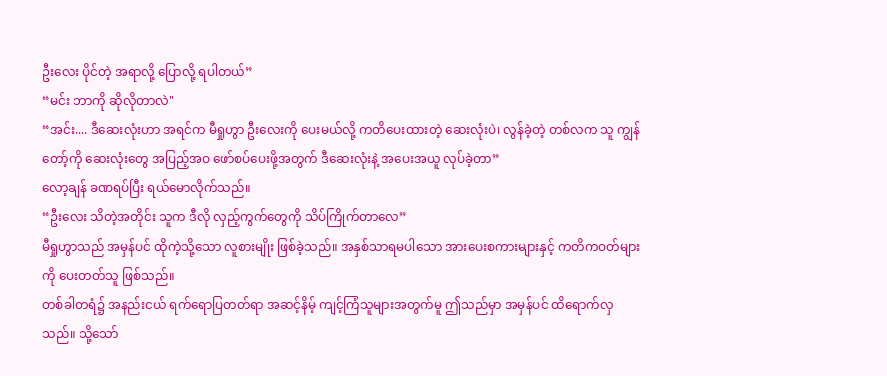ဦးလေး ပိုင်တဲ့ အရာလို့ ပြောလို့ ရပါတယ်”
“မင်း ဘာကို ဆိုလိုတာလဲ"
“အင်း.... ဒီဆေးလုံးဟာ အရင်က မီရှုဟွာ ဦးလေးကို ပေးမယ်လို့ ကတိပေးထားတဲ့ ဆေးလုံးပဲ၊ လွန်ခဲ့တဲ့ တစ်လက သူ ကျွန်တော့်ကို ဆေးလုံးတွေ အပြည့်အဝ ဖော်စပ်ပေးဖို့အတွက် ဒီဆေးလုံးနဲ့ အပေးအယူ လုပ်ခဲ့တာ”
လော့ချန် ခဏရပ်ပြီး ရယ်မောလိုက်သည်။
“ဦးလေး သိတဲ့အတိုင်း သူက ဒီလို လှည့်ကွက်တွေကို သိပ်ကြိုက်တာလေ”
မီရှုဟွာသည် အမှန်ပင် ထိုကဲ့သို့သော လူစားမျိုး ဖြစ်ခဲ့သည်။ အနှစ်သာရမပါသော အားပေးစကားများနှင့် ကတိကဝတ်များကို ပေးတတ်သူ ဖြစ်သည်။
တစ်ခါတရံ၌ အနည်းငယ် ရက်ရောပြတတ်ရာ အဆင့်နိမ့် ကျင့်ကြံသူများအတွက်မူ ဤသည်မှာ အမှန်ပင် ထိရောက်လှသည်။ သို့သော်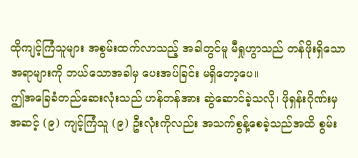ထိုကျင့်ကြံသူများ အစွမ်းထက်လာသည့် အခါတွင်မူ မီရှုဟွာသည် တန်ဖိုးရှိသော အရာများကို ဘယ်သောအခါမှ ပေးအပ်ခြင်း မရှိတော့ပေ။
ဤအခြေခံတည်ဆေးလုံးသည် ဟန်တန်အား ဆွဲဆောင်ခဲ့သလို၊ ဖိုရှန်းဂိုဏ်းမှ အဆင့် (၉) ကျင့်ကြံသူ (၉) ဦးလုံးကိုလည်း အသက်စွန့်စေခဲ့သည်အထိ စွမ်း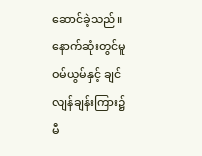ဆောင်ခဲ့သည်။
နောက်ဆုံးတွင်မူ ဝမ်ယွမ်နှင့် ချင်လျန်ချန်းကြား၌ မီ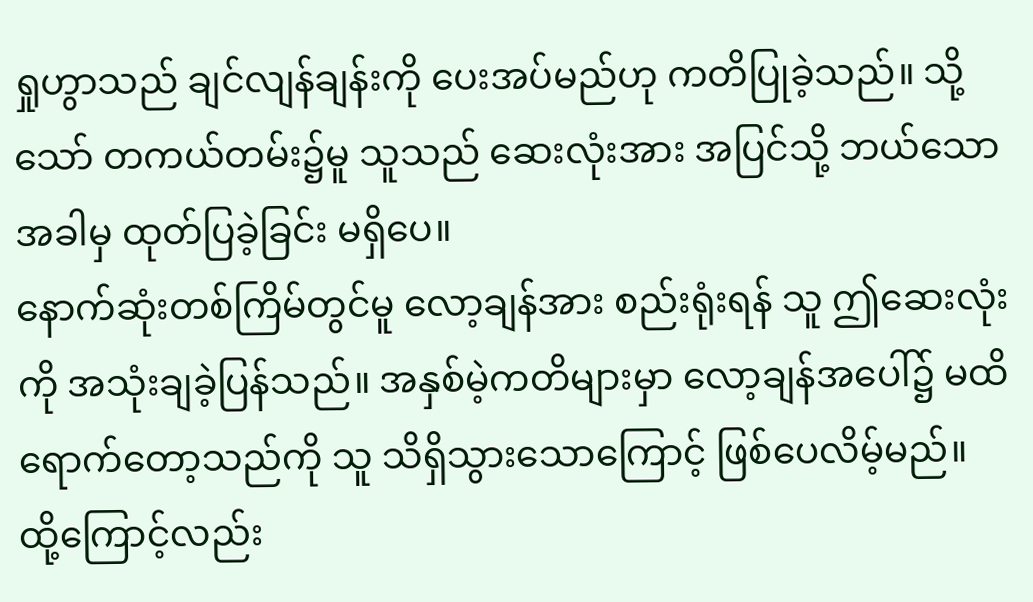ရှုဟွာသည် ချင်လျန်ချန်းကို ပေးအပ်မည်ဟု ကတိပြုခဲ့သည်။ သို့သော် တကယ်တမ်း၌မူ သူသည် ဆေးလုံးအား အပြင်သို့ ဘယ်သောအခါမှ ထုတ်ပြခဲ့ခြင်း မရှိပေ။
နောက်ဆုံးတစ်ကြိမ်တွင်မူ လော့ချန်အား စည်းရုံးရန် သူ ဤဆေးလုံးကို အသုံးချခဲ့ပြန်သည်။ အနှစ်မဲ့ကတိများမှာ လော့ချန်အပေါ်၌ မထိရောက်တော့သည်ကို သူ သိရှိသွားသောကြောင့် ဖြစ်ပေလိမ့်မည်။
ထို့ကြောင့်လည်း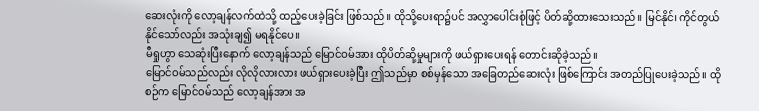ဆေးလုံးကို လော့ချန်လက်ထဲသို့ ထည့်ပေးခဲ့ခြင်း ဖြစ်သည်။ ထိုသို့ပေးရာ၌ပင် အလွှာပေါင်းစုံဖြင့် ပိတ်ဆို့ထားသေးသည်။ မြင်နိုင်၊ ကိုင်တွယ်နိုင်သော်လည်း အသုံးချ၍ မရနိုင်ပေ။
မီရှုဟွာ သေဆုံးပြီးနောက် လော့ချန်သည် မြောင်ဝမ်အား ထိုပိတ်ဆို့မှုများကို ဖယ်ရှားပေးရန် တောင်းဆိုခဲ့သည်။
မြောင်ဝမ်သည်လည်း လိုလိုလားလား ဖယ်ရှားပေးခဲ့ပြီး ဤသည်မှာ စစ်မှန်သော အခြေတည်ဆေးလုံး ဖြစ်ကြောင်း အတည်ပြုပေးခဲ့သည်။ ထိုစဉ်က မြောင်ဝမ်သည် လော့ချန်အား အ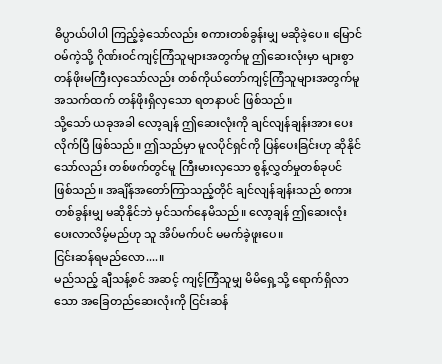ဓိပ္ပာယ်ပါပါ ကြည့်ခဲ့သော်လည်း စကားတစ်ခွန်းမျှ မဆိုခဲ့ပေ။ မြောင်ဝမ်ကဲ့သို့ ဂိုဏ်းဝင်ကျင့်ကြံသူများအတွက်မူ ဤဆေးလုံးမှာ များစွာတန်ဖိုးမကြီးလှသော်လည်း တစ်ကိုယ်တော်ကျင့်ကြံသူများအတွက်မူ အသက်ထက် တန်ဖိုးရှိလှသော ရတနာပင် ဖြစ်သည်။
သို့သော် ယခုအခါ လော့ချန် ဤဆေးလုံးကို ချင်လျန်ချန်းအား ပေးလိုက်ပြီ ဖြစ်သည်။ ဤသည်မှာ မူလပိုင်ရှင်ကို ပြန်ပေးခြင်းဟု ဆိုနိုင်သော်လည်း တစ်ဖက်တွင်မူ ကြီးမားလှသော စွန့်လွှတ်မှုတစ်ခုပင် ဖြစ်သည်။ အချိန်အတော်ကြာသည့်တိုင် ချင်လျန်ချန်းသည် စကားတစ်ခွန်းမျှ မဆိုနိုင်ဘဲ မှင်သက်နေမိသည်။ လော့ချန် ဤဆေးလုံး ပေးလာလိမ့်မည်ဟု သူ အိပ်မက်ပင် မမက်ခဲ့ဖူးပေ။
ငြင်းဆန်ရမည်လော....။
မည်သည့် ချီသန့်စင် အဆင့် ကျင့်ကြံသူမျှ မိမိရှေ့သို့ ရောက်ရှိလာသော အခြေတည်ဆေးလုံးကို ငြင်းဆန်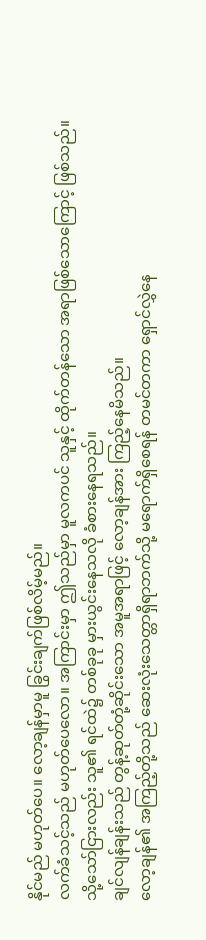နိုင်မည် မဟုတ်ပေ။ လော့ချန်မှာမူ ခြွင်းချက်ဖြစ်လိမ့်မည်။
လက်ခံသင့်သည် မဟုတ်ပေလော။ အကြာင်းမှာ ဤသည်မှာ မူလကပင် သူနှင့် ထိုက်တန်သော အရာဖြစ်သောကြောင့် ဖြစ်သည်။ သို့သော်ငြားလည်း သူ၏ ရင်ထဲ၌ တစ်ခုခု မှားယွင်းနေသလို ခံစားနေရသည်။
ချင်လျန်ချန်းသည် တွန့်ဆုတ်တုံ့ဆိုင်းသော အမူအရာဖြင့် လော့ချန်အား ကြည့်နေမိသည်။
လော့ချန်၏ အကြည့်တို့သည် ဆေးလုံးသေတ္တာရှိရာဘက်သို့ မရောက်ရှိစေရန် တမင်တကာ ရှောင်လွှဲနေ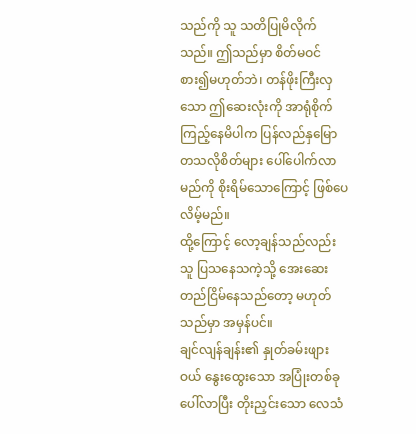သည်ကို သူ သတိပြုမိလိုက်သည်။ ဤသည်မှာ စိတ်မဝင်စား၍မဟုတ်ဘဲ၊ တန်ဖိုးကြီးလှသော ဤဆေးလုံးကို အာရုံစိုက်ကြည့်နေမိပါက ပြန်လည်နှမြောတသလိုစိတ်များ ပေါ်ပေါက်လာမည်ကို စိုးရိမ်သောကြောင့် ဖြစ်ပေလိမ့်မည်။
ထို့ကြောင့် လော့ချန်သည်လည်း သူ ပြသနေသကဲ့သို့ အေးဆေးတည်ငြိမ်နေသည်တော့ မဟုတ်သည်မှာ အမှန်ပင်။
ချင်လျန်ချန်း၏ နှုတ်ခမ်းဖျားဝယ် နွေးထွေးသော အပြုံးတစ်ခု ပေါ်လာပြီး တိုးညှင်းသော လေသံ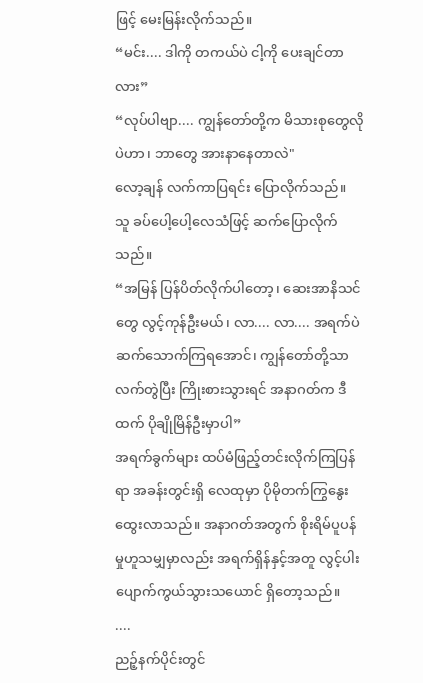ဖြင့် မေးမြန်းလိုက်သည်။
“မင်း.... ဒါကို တကယ်ပဲ ငါ့ကို ပေးချင်တာလား”
“လုပ်ပါဗျာ.... ကျွန်တော်တို့က မိသားစုတွေလိုပဲဟာ၊ ဘာတွေ အားနာနေတာလဲ"
လော့ချန် လက်ကာပြရင်း ပြောလိုက်သည်။ သူ ခပ်ပေါ့ပေါ့လေသံဖြင့် ဆက်ပြောလိုက်သည်။
“အမြန် ပြန်ပိတ်လိုက်ပါတော့၊ ဆေးအာနိသင်တွေ လွင့်ကုန်ဦးမယ်၊ လာ.... လာ.... အရက်ပဲ ဆက်သောက်ကြရအောင်၊ ကျွန်တော်တို့သာ လက်တွဲပြီး ကြိုးစားသွားရင် အနာဂတ်က ဒီထက် ပိုချိုမြိန်ဦးမှာပါ”
အရက်ခွက်များ ထပ်မံဖြည့်တင်းလိုက်ကြပြန်ရာ အခန်းတွင်းရှိ လေထုမှာ ပိုမိုတက်ကြွနွေးထွေးလာသည်။ အနာဂတ်အတွက် စိုးရိမ်ပူပန်မှုဟူသမျှမှာလည်း အရက်ရှိန်နှင့်အတူ လွင့်ပါးပျောက်ကွယ်သွားသယောင် ရှိတော့သည်။
....
ညဉ့်နက်ပိုင်းတွင်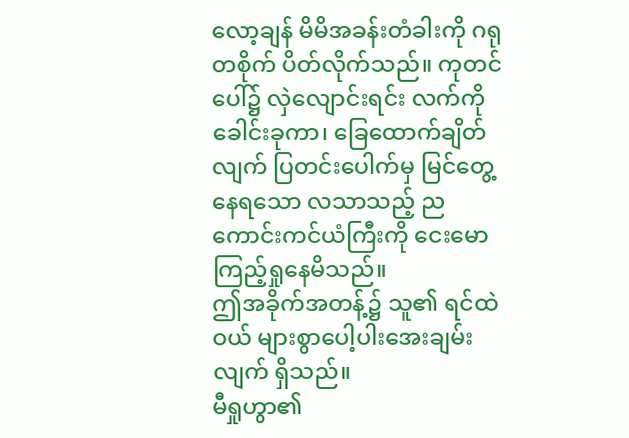လော့ချန် မိမိအခန်းတံခါးကို ဂရုတစိုက် ပိတ်လိုက်သည်။ ကုတင်ပေါ်၌ လှဲလျောင်းရင်း လက်ကို ခေါင်းခုကာ၊ ခြေထောက်ချိတ်လျက် ပြတင်းပေါက်မှ မြင်တွေ့နေရသော လသာသည့် ညကောင်းကင်ယံကြီးကို ငေးမောကြည့်ရှုနေမိသည်။
ဤအခိုက်အတန့်၌ သူ၏ ရင်ထဲဝယ် များစွာပေါ့ပါးအေးချမ်းလျက် ရှိသည်။
မီရှုဟွာ၏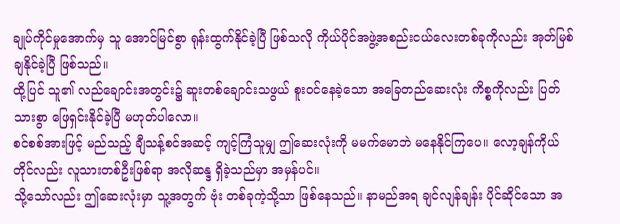ချုပ်ကိုင်မှုအောက်မှ သူ အောင်မြင်စွာ ရုန်းထွက်နိုင်ခဲ့ပြီ ဖြစ်သလို ကိုယ်ပိုင်အဖွဲ့အစည်းငယ်လေးတစ်ခုကိုလည်း အုတ်မြစ်ချနိုင်ခဲ့ပြီ ဖြစ်သည်။
ထို့ပြင် သူ၏ လည်ချောင်းအတွင်း၌ ဆူးတစ်ချောင်းသဖွယ် စူးဝင်နေခဲ့သော အခြေတည်ဆေးလုံး ကိစ္စကိုလည်း ပြတ်သားစွာ ဖြေရှင်းနိုင်ခဲ့ပြီ မဟုတ်ပါလော။
စင်စစ်အားဖြင့် မည်သည့် ချီသန့်စင်အဆင့် ကျင့်ကြံသူမျှ ဤဆေးလုံးကို မမက်မောဘဲ မနေနိုင်ကြပေ။ လော့ချန်ကိုယ်တိုင်လည်း လူသားတစ်ဦးဖြစ်ရာ အလိုဆန္ဒ ရှိခဲ့သည်မှာ အမှန်ပင်။
သို့သော်လည်း ဤဆေးလုံးမှာ သူ့အတွက် ဗုံး တစ်ခုကဲ့သို့သာ ဖြစ်နေသည်။ နာမည်အရ ချင်လျန်ချန်း ပိုင်ဆိုင်သော အ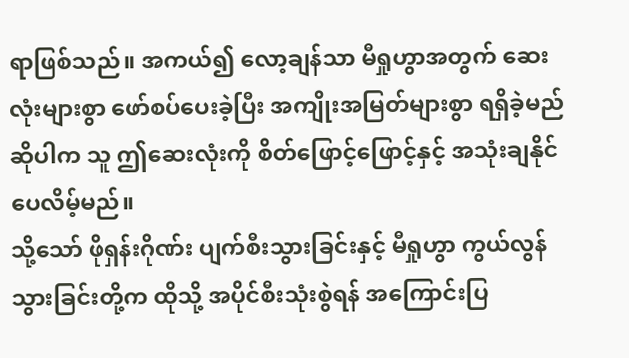ရာဖြစ်သည်။ အကယ်၍ လော့ချန်သာ မီရှုဟွာအတွက် ဆေးလုံးများစွာ ဖော်စပ်ပေးခဲ့ပြီး အကျိုးအမြတ်များစွာ ရရှိခဲ့မည်ဆိုပါက သူ ဤဆေးလုံးကို စိတ်ဖြောင့်ဖြောင့်နှင့် အသုံးချနိုင်ပေလိမ့်မည်။
သို့သော် ဖိုရှန်းဂိုဏ်း ပျက်စီးသွားခြင်းနှင့် မီရှုဟွာ ကွယ်လွန်သွားခြင်းတို့က ထိုသို့ အပိုင်စီးသုံးစွဲရန် အကြောင်းပြ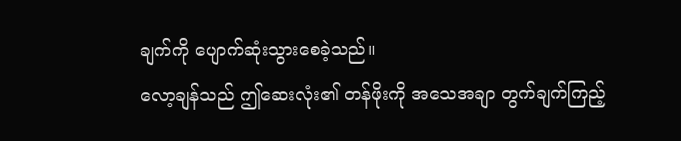ချက်ကို ပျောက်ဆုံးသွားစေခဲ့သည်။
လော့ချန်သည် ဤဆေးလုံး၏ တန်ဖိုးကို အသေအချာ တွက်ချက်ကြည့်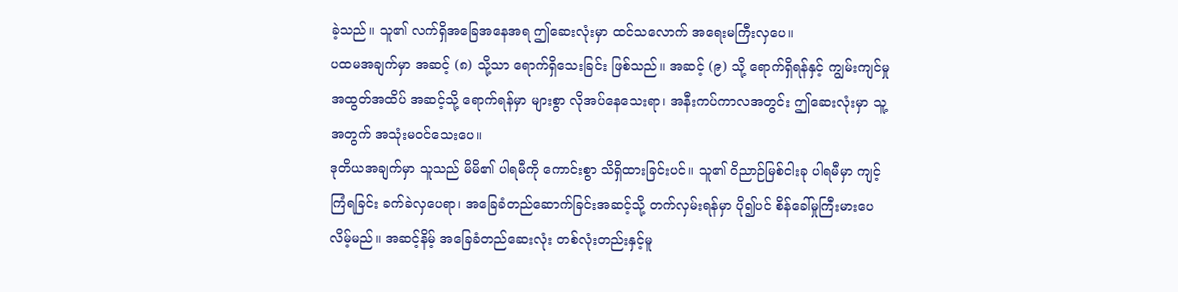ခဲ့သည်။ သူ၏ လက်ရှိအခြေအနေအရ ဤဆေးလုံးမှာ ထင်သလောက် အရေးမကြီးလှပေ။
ပထမအချက်မှာ အဆင့် (၈) သို့သာ ရောက်ရှိသေးခြင်း ဖြစ်သည်။ အဆင့် (၉) သို့ ရောက်ရှိရန်နှင့် ကျွမ်းကျင်မှုအထွတ်အထိပ် အဆင့်သို့ ရောက်ရန်မှာ များစွာ လိုအပ်နေသေးရာ၊ အနီးကပ်ကာလအတွင်း ဤဆေးလုံးမှာ သူ့အတွက် အသုံးမဝင်သေးပေ။
ဒုတိယအချက်မှာ သူသည် မိမိ၏ ပါရမီကို ကောင်းစွာ သိရှိထားခြင်းပင်။ သူ၏ ဝိညာဉ်မြစ်ငါးခု ပါရမီမှာ ကျင့်ကြံရခြင်း ခက်ခဲလှပေရာ၊ အခြေခံတည်ဆောက်ခြင်းအဆင့်သို့ တက်လှမ်းရန်မှာ ပို၍ပင် စိန်ခေါ်မှုကြီးမားပေလိမ့်မည်။ အဆင့်နိမ့် အခြေခံတည်ဆေးလုံး တစ်လုံးတည်းနှင့်မူ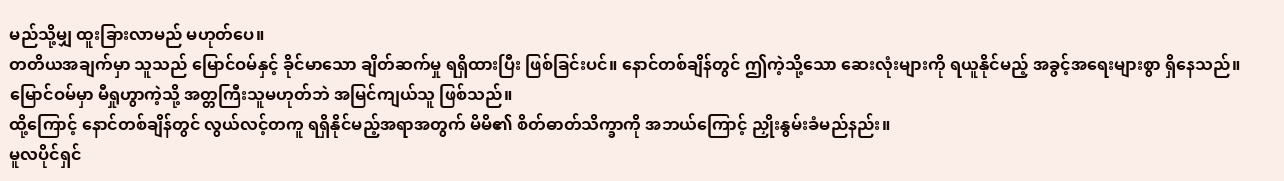မည်သို့မျှ ထူးခြားလာမည် မဟုတ်ပေ။
တတိယအချက်မှာ သူသည် မြောင်ဝမ်နှင့် ခိုင်မာသော ချိတ်ဆက်မှု ရရှိထားပြီး ဖြစ်ခြင်းပင်။ နောင်တစ်ချိန်တွင် ဤကဲ့သို့သော ဆေးလုံးများကို ရယူနိုင်မည့် အခွင့်အရေးများစွာ ရှိနေသည်။ မြောင်ဝမ်မှာ မီရှုဟွာကဲ့သို့ အတ္တကြီးသူမဟုတ်ဘဲ အမြင်ကျယ်သူ ဖြစ်သည်။
ထို့ကြောင့် နောင်တစ်ချိန်တွင် လွယ်လင့်တကူ ရရှိနိုင်မည့်အရာအတွက် မိမိ၏ စိတ်ဓာတ်သိက္ခာကို အဘယ်ကြောင့် ညှိုးနွမ်းခံမည်နည်း။
မူလပိုင်ရှင်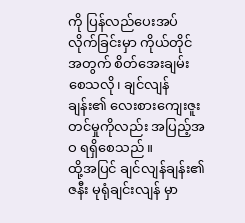ကို ပြန်လည်ပေးအပ်လိုက်ခြင်းမှာ ကိုယ်တိုင်အတွက် စိတ်အေးချမ်းစေသလို၊ ချင်လျန်ချန်း၏ လေးစားကျေးဇူးတင်မှုကိုလည်း အပြည့်အဝ ရရှိစေသည်။
ထို့အပြင် ချင်လျန်ချန်း၏ ဇနီး မုရုံချင်းလျန် မှာ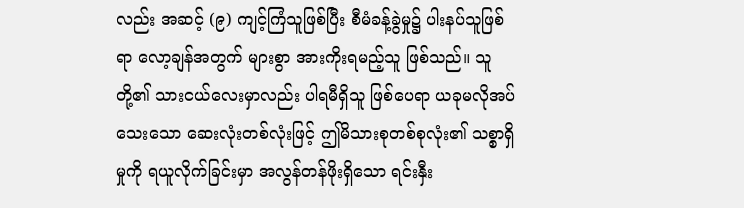လည်း အဆင့် (၉) ကျင့်ကြံသူဖြစ်ပြီး စီမံခန့်ခွဲမှု၌ ပါးနပ်သူဖြစ်ရာ လော့ချန်အတွက် များစွာ အားကိုးရမည့်သူ ဖြစ်သည်။ သူတို့၏ သားငယ်လေးမှာလည်း ပါရမီရှိသူ ဖြစ်ပေရာ ယခုမလိုအပ်သေးသော ဆေးလုံးတစ်လုံးဖြင့် ဤမိသားစုတစ်စုလုံး၏ သစ္စာရှိမှုကို ရယူလိုက်ခြင်းမှာ အလွန်တန်ဖိုးရှိသော ရင်းနှီး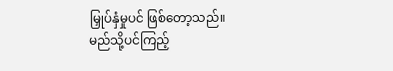မြှုပ်နှံမှုပင် ဖြစ်တော့သည်။
မည်သို့ပင်ကြည့်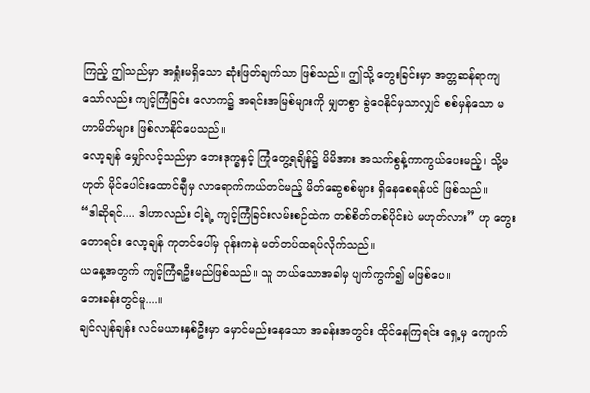ကြည့် ဤသည်မှာ အရှုံးမရှိသော ဆုံးဖြတ်ချက်သာ ဖြစ်သည်။ ဤသို့ တွေးခြင်းမှာ အတ္တဆန်ရာကျသော်လည်း ကျင့်ကြံခြင်း လောက၌ အရင်းအမြစ်များကို မျှတစွာ ခွဲဝေနိုင်မှသာလျှင် စစ်မှန်သော မဟာမိတ်များ ဖြစ်လာနိုင်ပေသည်။
လော့ချန် မျှော်လင့်သည်မှာ ဘေးဒုက္ခနှင့် ကြုံတွေ့ရချိန်၌ မိမိအား အသက်စွန့်ကာကွယ်ပေးမည့်၊ သို့မဟုတ် မိုင်ပေါင်းထောင်ချီမှ လာရောက်ကယ်တင်မည့် မိတ်ဆွေစစ်များ ရှိနေစေရန်ပင် ဖြစ်သည်။
“ဒါဆိုရင်.... ဒါဟာလည်း ငါ့ရဲ့ ကျင့်ကြံခြင်းလမ်းစဉ်ထဲက တစ်စိတ်တစ်ပိုင်းပဲ မဟုတ်လား” ဟု တွေးတောရင်း လော့ချန် ကုတင်ပေါ်မှ ဝုန်းကနဲ မတ်တပ်ထရပ်လိုက်သည်။
ယနေ့အတွက် ကျင့်ကြံရဦးမည်ဖြစ်သည်။ သူ ဘယ်သောအခါမှ ပျက်ကွက်၍ မဖြစ်ပေ။
ဘေးခန်းတွင်မူ....။
ချင်လျန်ချန်း လင်မယားနှစ်ဦးမှာ မှောင်မည်းနေသော အခန်းအတွင်း ထိုင်နေကြရင်း ရှေ့မှ ကျောက်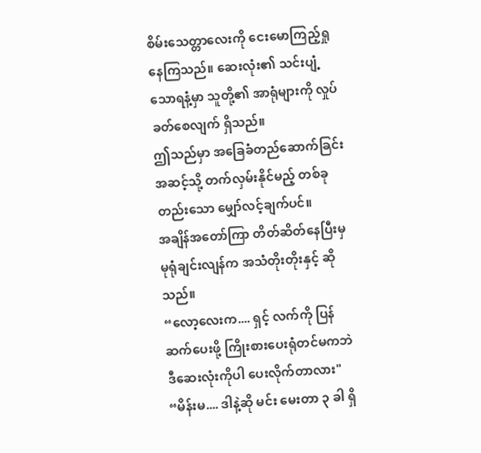စိမ်းသေတ္တာလေးကို ငေးမောကြည့်ရှုနေကြသည်။ ဆေးလုံး၏ သင်းပျံ့သောရနံ့မှာ သူတို့၏ အာရုံများကို လှုပ်ခတ်စေလျက် ရှိသည်။
ဤသည်မှာ အခြေခံတည်ဆောက်ခြင်းအဆင့်သို့ တက်လှမ်းနိုင်မည့် တစ်ခုတည်းသော မျှော်လင့်ချက်ပင်။
အချိန်အတော်ကြာ တိတ်ဆိတ်နေပြီးမှ မုရုံချင်းလျန်က အသံတိုးတိုးနှင့် ဆိုသည်။
“လော့လေးက.... ရှင့် လက်ကို ပြန်ဆက်ပေးဖို့ ကြိုးစားပေးရုံတင်မကဘဲ ဒီဆေးလုံးကိုပါ ပေးလိုက်တာလား"
“မိန်းမ.... ဒါနဲ့ဆို မင်း မေးတာ ၃ ခါ ရှိ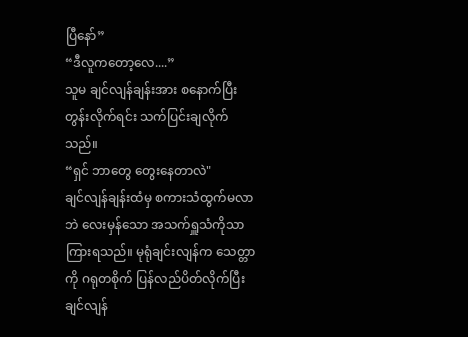ပြီနော်”
“ဒီလူကတော့လေ....”
သူမ ချင်လျန်ချန်းအား စနောက်ပြီး တွန်းလိုက်ရင်း သက်ပြင်းချလိုက်သည်။
“ရှင် ဘာတွေ တွေးနေတာလဲ"
ချင်လျန်ချန်းထံမှ စကားသံထွက်မလာဘဲ လေးမှန်သော အသက်ရှူသံကိုသာ ကြားရသည်။ မုရုံချင်းလျန်က သေတ္တာကို ဂရုတစိုက် ပြန်လည်ပိတ်လိုက်ပြီး ချင်လျန်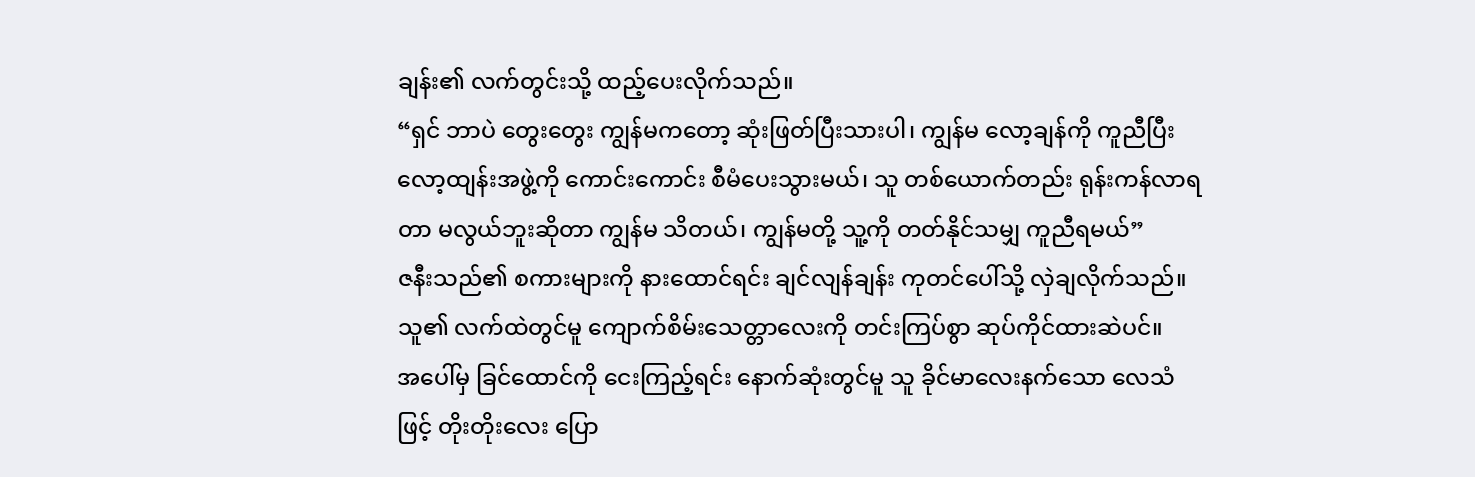ချန်း၏ လက်တွင်းသို့ ထည့်ပေးလိုက်သည်။
“ရှင် ဘာပဲ တွေးတွေး ကျွန်မကတော့ ဆုံးဖြတ်ပြီးသားပါ၊ ကျွန်မ လော့ချန်ကို ကူညီပြီး လော့ထျန်းအဖွဲ့ကို ကောင်းကောင်း စီမံပေးသွားမယ်၊ သူ တစ်ယောက်တည်း ရုန်းကန်လာရတာ မလွယ်ဘူးဆိုတာ ကျွန်မ သိတယ်၊ ကျွန်မတို့ သူ့ကို တတ်နိုင်သမျှ ကူညီရမယ်”
ဇနီးသည်၏ စကားများကို နားထောင်ရင်း ချင်လျန်ချန်း ကုတင်ပေါ်သို့ လှဲချလိုက်သည်။ သူ၏ လက်ထဲတွင်မူ ကျောက်စိမ်းသေတ္တာလေးကို တင်းကြပ်စွာ ဆုပ်ကိုင်ထားဆဲပင်။
အပေါ်မှ ခြင်ထောင်ကို ငေးကြည့်ရင်း နောက်ဆုံးတွင်မူ သူ ခိုင်မာလေးနက်သော လေသံဖြင့် တိုးတိုးလေး ပြော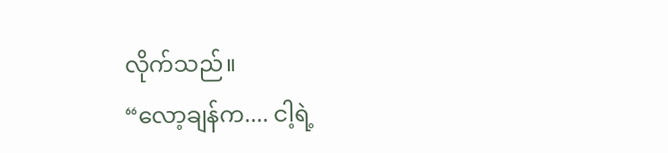လိုက်သည်။
“လော့ချန်က.... ငါ့ရဲ့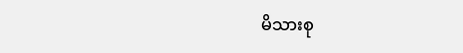မိသားစု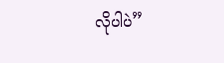လိုပါပဲ”